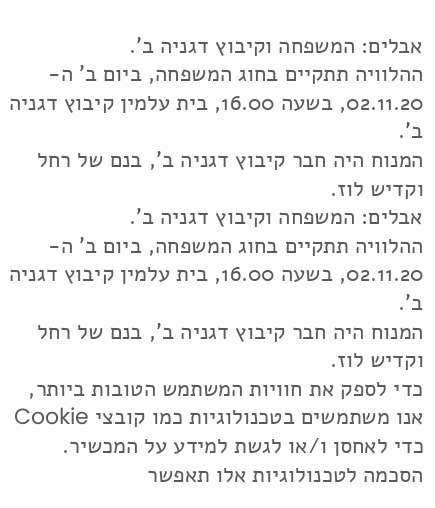אבלים: המשפחה וקיבוץ דגניה ב'.
ההלוויה תתקיים בחוג המשפחה, ביום ב' ה- 02.11.20, בשעה 16.00, בית עלמין קיבוץ דגניה ב'.
המנוח היה חבר קיבוץ דגניה ב', בנם של רחל וקדיש לוז.
אבלים: המשפחה וקיבוץ דגניה ב'.
ההלוויה תתקיים בחוג המשפחה, ביום ב' ה- 02.11.20, בשעה 16.00, בית עלמין קיבוץ דגניה ב'.
המנוח היה חבר קיבוץ דגניה ב', בנם של רחל וקדיש לוז.
כדי לספק את חוויות המשתמש הטובות ביותר, אנו משתמשים בטכנולוגיות כמו קובצי Cookie כדי לאחסן ו/או לגשת למידע על המכשיר. הסכמה לטכנולוגיות אלו תאפשר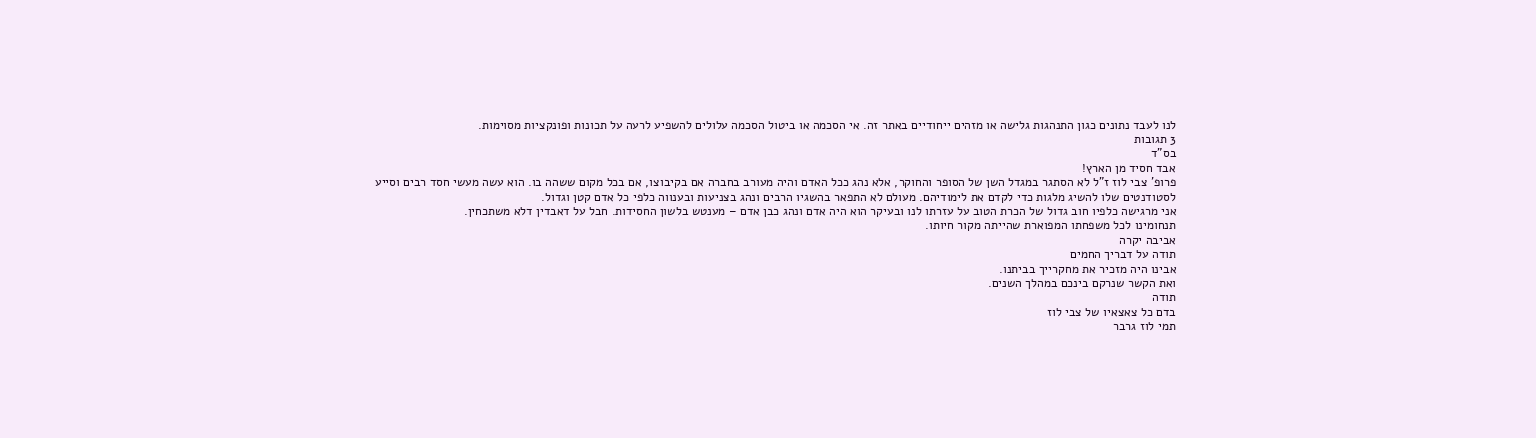לנו לעבד נתונים כגון התנהגות גלישה או מזהים ייחודיים באתר זה. אי הסכמה או ביטול הסכמה עלולים להשפיע לרעה על תכונות ופונקציות מסוימות.
3 תגובות
בס"ד
אבד חסיד מן הארץ!
פרופ' צבי לוז ז"ל לא הסתגר במגדל השן של הסופר והחוקר, אלא נהג ככל האדם והיה מעורב בחברה אם בקיבוצו, אם בכל מקום ששהה בו. הוא עשה מעשי חסד רבים וסייע לסטודנטים שלו להשיג מלגות כדי לקדם את לימודיהם. מעולם לא התפאר בהשגיו הרבים ונהג בצניעות ובענווה כלפי כל אדם קטן וגדול.
אני מרגישה כלפיו חוב גדול של הכרת הטוב על עזרתו לנו ובעיקר הוא היה אדם ונהג כבן אדם – מענטש בלשון החסידות. חבל על דאבדין דלא משתכחין.
תנחומינו לכל משפחתו המפוארת שהייתה מקור חיותו.
אביבה יקרה
תודה על דבריך החמים
אבינו היה מזכיר את מחקרייך בביתנו.
ואת הקשר שנרקם בינכם במהלך השנים.
תודה
בדם כל צאצאיו של צבי לוז
תמי לוז גרבר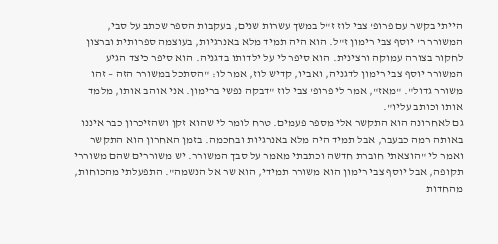הייתי בקשר עם פרופ' צבי לוז ז"ל במשך עשרות שנים, בעקבות הספר שכתב על סבי, המשורר ר' יוסף צבי רימון ז"ל. הוא היה תמיד מלא באנרגיות, בעוצמה ספרותית וברצון לחקור בצורה עמוקה ורצינית. הוא סיפר לי על ילדותו בדגניה. הוא סיפר כיצד הגיע המשורר יוסף צבי רימון לדגניה, ואביו, קדיש לוז, אמר לו: "הסתכל במשורר הזה – זהו משורר גדול". "מאז", אמר לי פרופ' צבי לוז "דבקה נפשי ברימון. אני אוהב אותו, מלמד אותו וכותב עליו".
גם לאחרונה הוא התקשר אלי מספר פעמים. טרח לומר לי שהוא זקן ושהזיכרון כבר איננו באותה רמה כבעבר, אבל תמיד היה מלא באנרגיות ובחכמה. בזמן האחרון הוא התקשר ואמר לי "הוצאתי חוברת חדשה וכתבתי מאמר על סבך המשורר. יש משוררים שהם משוררי תקופה, אבל יוסף צבי רימון הוא משורר תמידי, הוא שר אל הנשמה". התפעלתי מהכוחות, מהחדות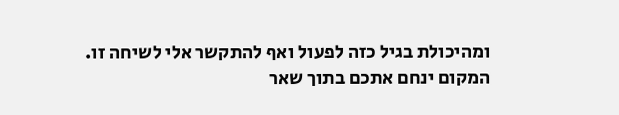ומהיכולת בגיל כזה לפעול ואף להתקשר אלי לשיחה זו.
המקום ינחם אתכם בתוך שאר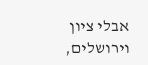אבלי ציון וירושלים,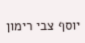יוסף צבי רימון